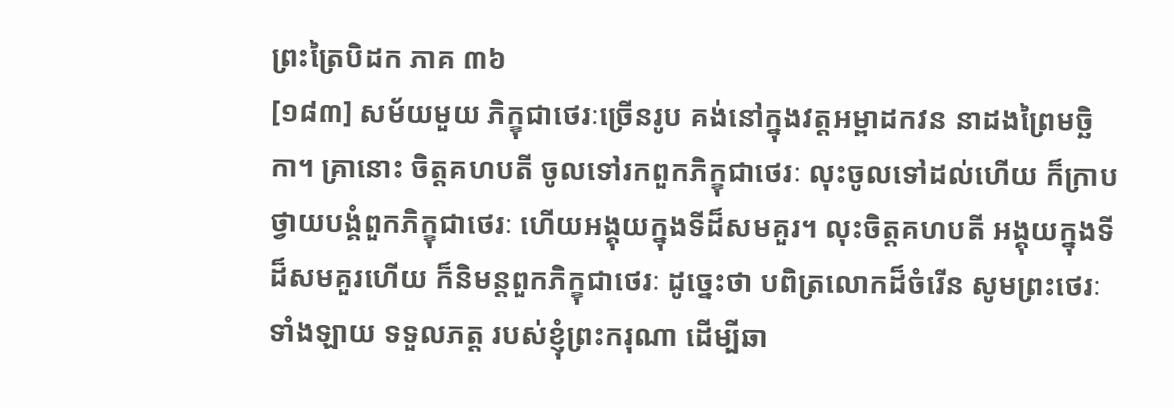ព្រះត្រៃបិដក ភាគ ៣៦
[១៨៣] សម័យមួយ ភិក្ខុជាថេរៈច្រើនរូប គង់នៅក្នុងវត្តអម្ពាដកវន នាដងព្រៃមច្ឆិកា។ គ្រានោះ ចិត្តគហបតី ចូលទៅរកពួកភិក្ខុជាថេរៈ លុះចូលទៅដល់ហើយ ក៏ក្រាបថ្វាយបង្គំពួកភិក្ខុជាថេរៈ ហើយអង្គុយក្នុងទីដ៏សមគួរ។ លុះចិត្តគហបតី អង្គុយក្នុងទីដ៏សមគួរហើយ ក៏និមន្តពួកភិក្ខុជាថេរៈ ដូច្នេះថា បពិត្រលោកដ៏ចំរើន សូមព្រះថេរៈទាំងឡាយ ទទួលភត្ត របស់ខ្ញុំព្រះករុណា ដើម្បីឆា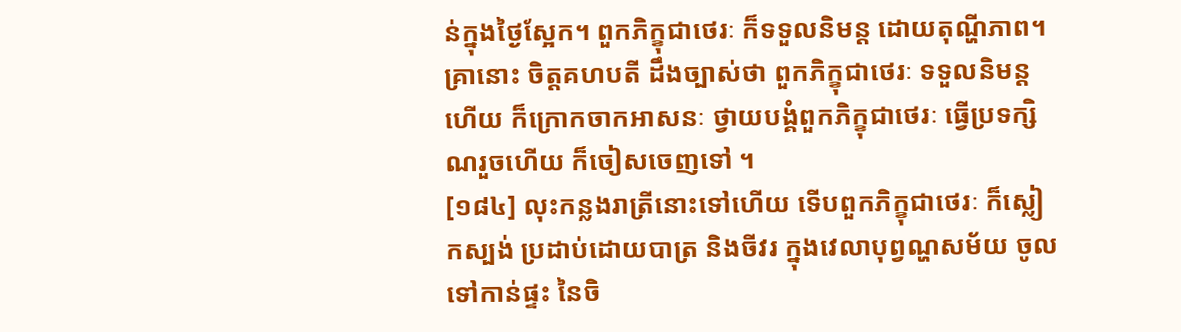ន់ក្នុងថ្ងៃស្អែក។ ពួកភិក្ខុជាថេរៈ ក៏ទទួលនិមន្ត ដោយតុណ្ហីភាព។ គ្រានោះ ចិត្តគហបតី ដឹងច្បាស់ថា ពួកភិក្ខុជាថេរៈ ទទួលនិមន្តហើយ ក៏ក្រោកចាកអាសនៈ ថ្វាយបង្គំពួកភិក្ខុជាថេរៈ ធ្វើប្រទក្សិណរួចហើយ ក៏ចៀសចេញទៅ ។
[១៨៤] លុះកន្លងរាត្រីនោះទៅហើយ ទើបពួកភិក្ខុជាថេរៈ ក៏ស្លៀកស្បង់ ប្រដាប់ដោយបាត្រ និងចីវរ ក្នុងវេលាបុព្វណ្ហសម័យ ចូលទៅកាន់ផ្ទះ នៃចិ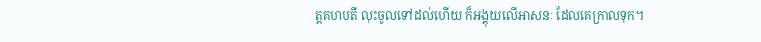ត្តគហបតី លុះចូលទៅដល់ហើយ ក៏អង្គុយលើអាសនៈ ដែលគេក្រាលទុក។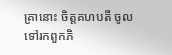គ្រានោះ ចិត្តគហបតី ចូលទៅរកពួកភិ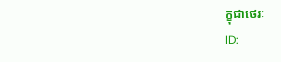ក្ខុជាថេរៈ
ID: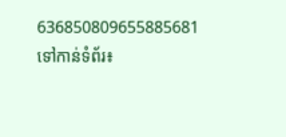636850809655885681
ទៅកាន់ទំព័រ៖